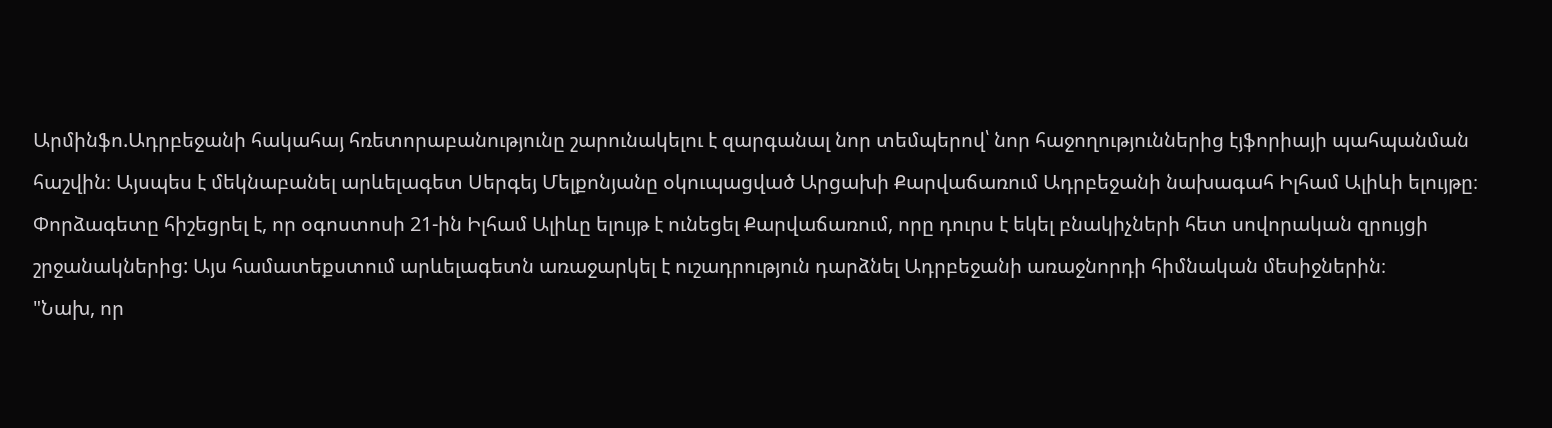Արմինֆո.Ադրբեջանի հակահայ հռետորաբանությունը շարունակելու է զարգանալ նոր տեմպերով՝ նոր հաջողություններից էյֆորիայի պահպանման հաշվին։ Այսպես է մեկնաբանել արևելագետ Սերգեյ Մելքոնյանը օկուպացված Արցախի Քարվաճառում Ադրբեջանի նախագահ Իլհամ Ալիևի ելույթը։
Փորձագետը հիշեցրել է, որ օգոստոսի 21-ին Իլհամ Ալիևը ելույթ է ունեցել Քարվաճառում, որը դուրս է եկել բնակիչների հետ սովորական զրույցի շրջանակներից: Այս համատեքստում արևելագետն առաջարկել է ուշադրություն դարձնել Ադրբեջանի առաջնորդի հիմնական մեսիջներին։
"Նախ, որ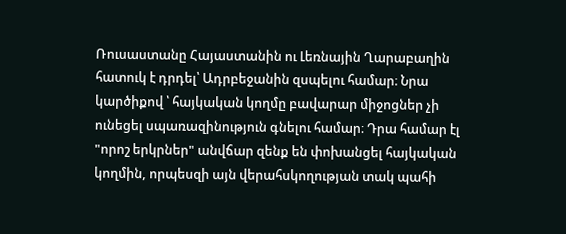Ռուսաստանը Հայաստանին ու Լեռնային Ղարաբաղին հատուկ է դրդել՝ Ադրբեջանին զսպելու համար։ Նրա կարծիքով ՝ հայկական կողմը բավարար միջոցներ չի ունեցել սպառազինություն գնելու համար։ Դրա համար էլ "որոշ երկրներ" անվճար զենք են փոխանցել հայկական կողմին, որպեսզի այն վերահսկողության տակ պահի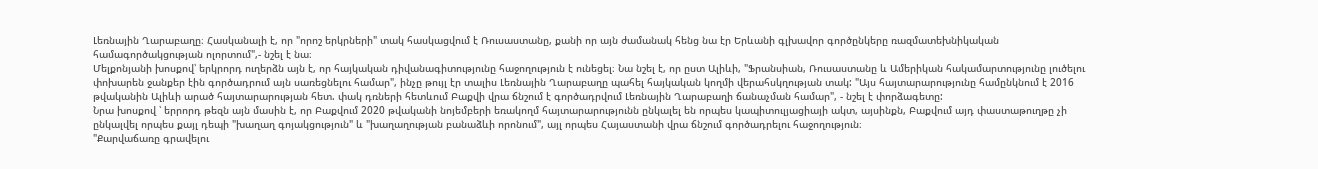Լեռնային Ղարաբաղը։ Հասկանալի է, որ "որոշ երկրների" տակ հասկացվում է Ռուսաստանը, քանի որ այն ժամանակ հենց նա էր Երևանի գլխավոր գործընկերը ռազմատեխնիկական համագործակցության ոլորտում",- նշել է նա։
Մելքոնյանի խոսքով՝ երկրորդ ուղերձն այն է, որ հայկական դիվանագիտությունը հաջողություն է ունեցել։ Նա նշել է, որ ըստ Ալիևի, "Ֆրանսիան, Ռուսաստանը և Ամերիկան հակամարտությունը լուծելու փոխարեն ջանքեր էին գործադրում այն սառեցնելու համար", ինչը թույլ էր տալիս Լեռնային Ղարաբաղը պահել հայկական կողմի վերահսկղության տակ: "Այս հայտարարությունը համընկնում է 2016 թվականին Ալիևի արած հայտարարության հետ. փակ դռների հետևում Բաքվի վրա ճնշում է գործադրվում Լեռնային Ղարաբաղի ճանաչման համար", - նշել է փորձագետը:
Նրա խոսքով ՝ երրորդ թեզն այն մասին է, որ Բաքվում 2020 թվականի նոյեմբերի եռակողմ հայտարարությունն ընկալել են որպես կապիտուլյացիայի ակտ, այսինքն, Բաքվում այդ փաստաթուղթը չի ընկալվել որպես քայլ դեպի "խաղաղ գոյակցություն" և "խաղաղության բանաձևի որոնում", այլ որպես Հայաստանի վրա ճնշում գործադրելու հաջողություն։
"Քարվաճառը գրավելու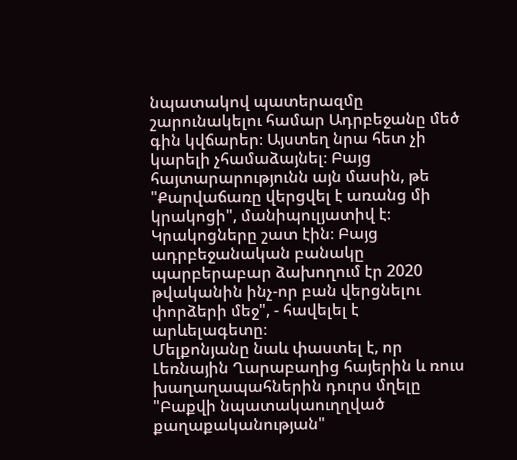նպատակով պատերազմը շարունակելու համար Ադրբեջանը մեծ գին կվճարեր։ Այստեղ նրա հետ չի կարելի չհամաձայնել։ Բայց հայտարարությունն այն մասին, թե "Քարվաճառը վերցվել է առանց մի կրակոցի", մանիպուլյատիվ է։ Կրակոցները շատ էին։ Բայց ադրբեջանական բանակը պարբերաբար ձախողում էր 2020 թվականին ինչ-որ բան վերցնելու փորձերի մեջ", - հավելել է արևելագետը։
Մելքոնյանը նաև փաստել է, որ Լեռնային Ղարաբաղից հայերին և ռուս խաղաղապահներին դուրս մղելը "Բաքվի նպատակաուղղված քաղաքականության"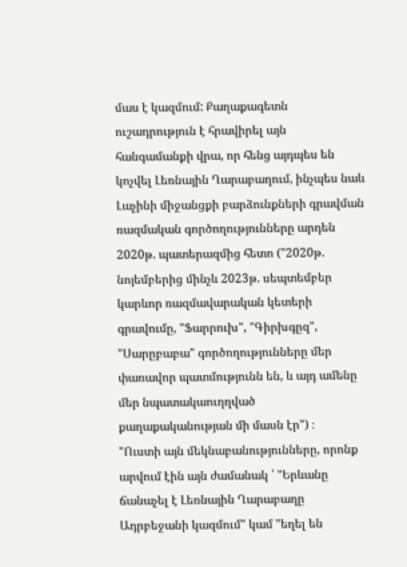մաս է կազմում: Քաղաքագետն ուշադրություն է հրավիրել այն հանգամանքի վրա, որ հենց այդպես են կոչվել Լեռնային Ղարաբաղում, ինչպես նաև Լաչինի միջանցքի բարձունքների գրավման ռազմական գործողությունները արդեն 2020թ. պատերազմից հետո ("2020թ. նոյեմբերից մինչև 2023թ. սեպտեմբեր կարևոր ռազմավարական կետերի գրավումը, "Ֆարրուխ", "Գիրխգըզ", "Սարըբաբա" գործողությունները մեր փառավոր պատմությունն են, և այդ ամենը մեր նպատակաուղղված քաղաքականության մի մասն էր") ։
"Ուստի այն մեկնաբանությունները, որոնք արվում էին այն ժամանակ ՝ "Երևանը ճանաչել է Լեռնային Ղարաբաղը Ադրբեջանի կազմում" կամ "եղել են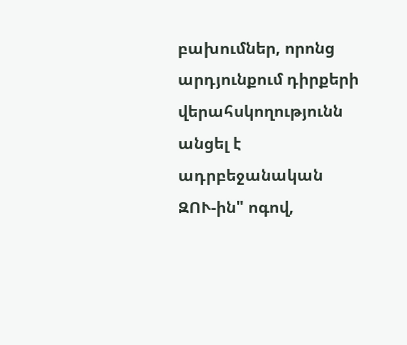բախումներ, որոնց արդյունքում դիրքերի վերահսկողությունն անցել է ադրբեջանական ԶՈՒ-ին" ոգով,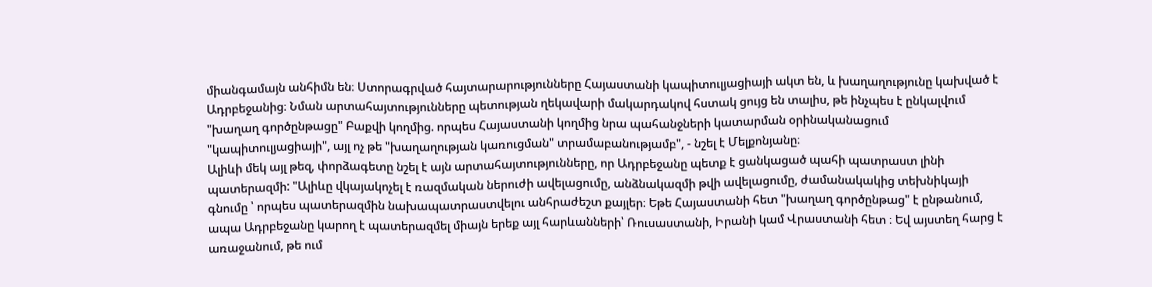միանգամայն անհիմն են։ Ստորագրված հայտարարությունները Հայաստանի կապիտուլյացիայի ակտ են, և խաղաղությունը կախված է Ադրբեջանից։ Նման արտահայտությունները պետության ղեկավարի մակարդակով հստակ ցույց են տալիս, թե ինչպես է ընկալվում "խաղաղ գործընթացը" Բաքվի կողմից. որպես Հայաստանի կողմից նրա պահանջների կատարման օրինականացում "կապիտուլյացիայի", այլ ոչ թե "խաղաղության կառուցման" տրամաբանությամբ", - նշել է Մելքոնյանը։
Ալիևի մեկ այլ թեզ, փորձագետը նշել է այն արտահայտությունները, որ Ադրբեջանը պետք է ցանկացած պահի պատրաստ լինի պատերազմի: "Ալիևը վկայակոչել է ռազմական ներուժի ավելացումը, անձնակազմի թվի ավելացումը, ժամանակակից տեխնիկայի գնումը ՝ որպես պատերազմին նախապատրաստվելու անհրաժեշտ քայլեր։ Եթե Հայաստանի հետ "խաղաղ գործընթաց" է ընթանում, ապա Ադրբեջանը կարող է պատերազմել միայն երեք այլ հարևանների՝ Ռուսաստանի, Իրանի կամ Վրաստանի հետ ։ Եվ այստեղ հարց է առաջանում, թե ում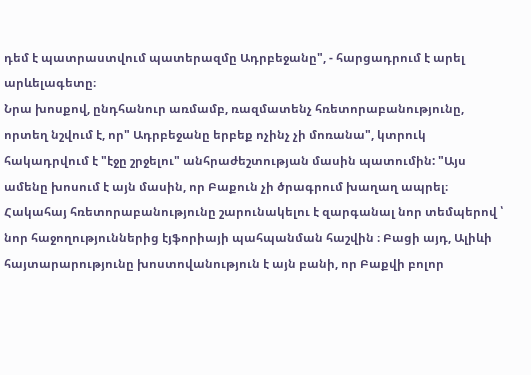դեմ է պատրաստվում պատերազմը Ադրբեջանը", - հարցադրում է արել արևելագետը։
Նրա խոսքով, ընդհանուր առմամբ, ռազմատենչ հռետորաբանությունը, որտեղ նշվում է, որ" Ադրբեջանը երբեք ոչինչ չի մոռանա", կտրուկ հակադրվում է "էջը շրջելու" անհրաժեշտության մասին պատումին: "Այս ամենը խոսում է այն մասին, որ Բաքուն չի ծրագրում խաղաղ ապրել։ Հակահայ հռետորաբանությունը շարունակելու է զարգանալ նոր տեմպերով ՝ նոր հաջողություններից էյֆորիայի պահպանման հաշվին ։ Բացի այդ, Ալիևի հայտարարությունը խոստովանություն է այն բանի, որ Բաքվի բոլոր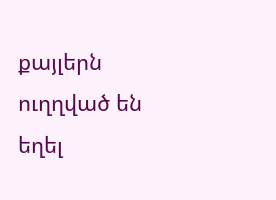քայլերն ուղղված են եղել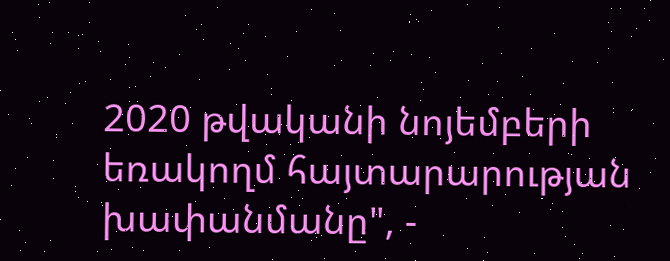2020 թվականի նոյեմբերի եռակողմ հայտարարության խափանմանը", -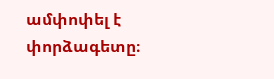ամփոփել է փորձագետը։